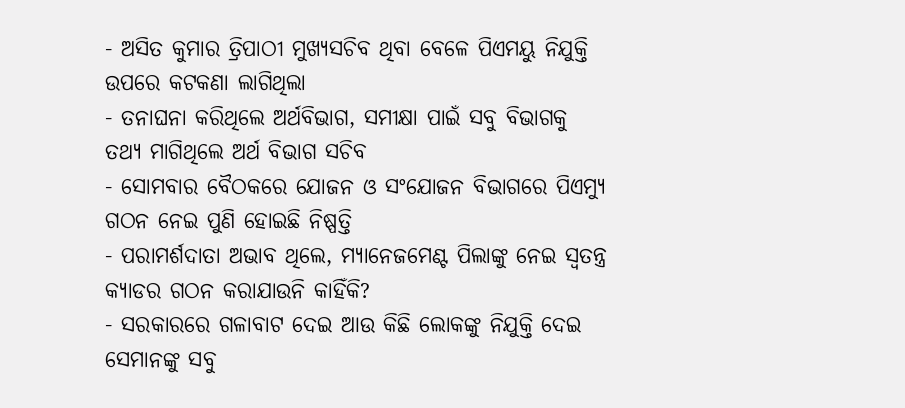- ଅସିତ କୁମାର ତ୍ରିପାଠୀ ମୁଖ୍ୟସଚିବ ଥିବା ବେଳେ ପିଏମୟୁ ନିଯୁକ୍ତି ଉପରେ କଟକଣା ଲାଗିଥିଲା
- ତନାଘନା କରିଥିଲେ ଅର୍ଥବିଭାଗ, ସମୀକ୍ଷା ପାଇଁ ସବୁ ବିଭାଗକୁ ତଥ୍ୟ ମାଗିଥିଲେ ଅର୍ଥ ବିଭାଗ ସଚିବ
- ସୋମବାର ବୈଠକରେ ଯୋଜନ ଓ ସଂଯୋଜନ ବିଭାଗରେ ପିଏମ୍ୟୁ ଗଠନ ନେଇ ପୁଣି ହୋଇଛି ନିଷ୍ପତ୍ତି
- ପରାମର୍ଶଦାତା ଅଭାବ ଥିଲେ, ମ୍ୟାନେଜମେଣ୍ଟ ପିଲାଙ୍କୁ ନେଇ ସ୍ବତନ୍ତ୍ର କ୍ୟାଡର ଗଠନ କରାଯାଉନି କାହିଁକି?
- ସରକାରରେ ଗଳାବାଟ ଦେଇ ଆଉ କିଛି ଲୋକଙ୍କୁ ନିଯୁକ୍ତି ଦେଇ ସେମାନଙ୍କୁ ସବୁ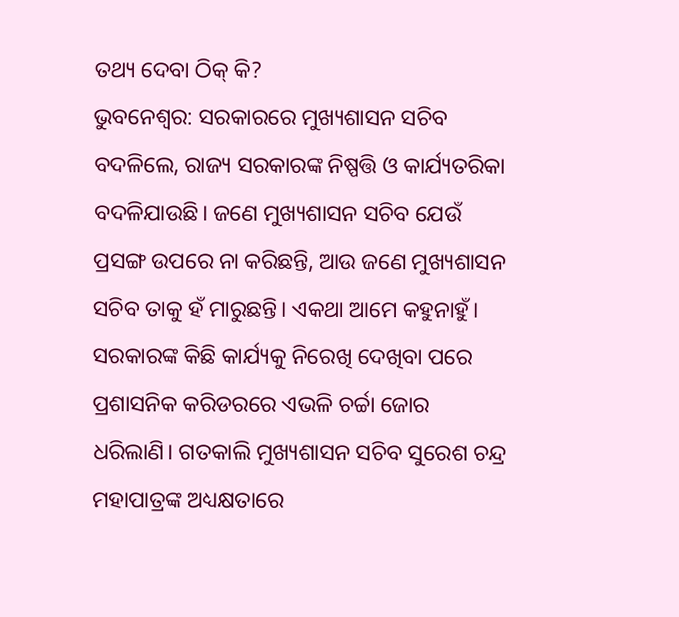ତଥ୍ୟ ଦେବା ଠିକ୍ କି?
ଭୁବନେଶ୍ବର: ସରକାରରେ ମୁଖ୍ୟଶାସନ ସଚିବ ବଦଳିଲେ, ରାଜ୍ୟ ସରକାରଙ୍କ ନିଷ୍ପତ୍ତି ଓ କାର୍ଯ୍ୟତରିକା ବଦଳିଯାଉଛି। ଜଣେ ମୁଖ୍ୟଶାସନ ସଚିବ ଯେଉଁ ପ୍ରସଙ୍ଗ ଉପରେ ନା କରିଛନ୍ତି, ଆଉ ଜଣେ ମୁଖ୍ୟଶାସନ ସଚିବ ତାକୁ ହଁ ମାରୁଛନ୍ତି। ଏକଥା ଆମେ କହୁନାହୁଁ। ସରକାରଙ୍କ କିଛି କାର୍ଯ୍ୟକୁ ନିରେଖି ଦେଖିବା ପରେ ପ୍ରଶାସନିକ କରିଡରରେ ଏଭଳି ଚର୍ଚ୍ଚା ଜୋର ଧରିଲାଣି। ଗତକାଲି ମୁଖ୍ୟଶାସନ ସଚିବ ସୁରେଶ ଚନ୍ଦ୍ର ମହାପାତ୍ରଙ୍କ ଅଧ୍ୟକ୍ଷତାରେ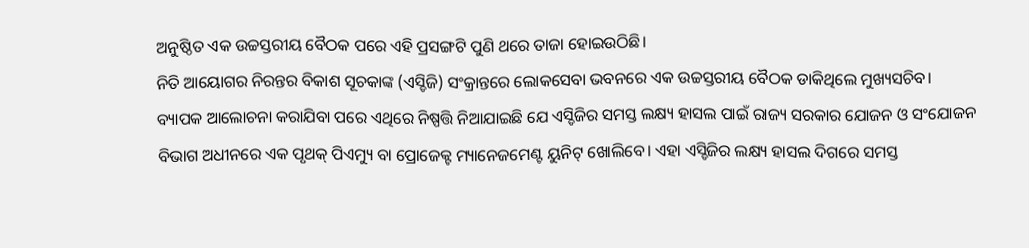ଅନୁଷ୍ଠିତ ଏକ ଉଚ୍ଚସ୍ତରୀୟ ବୈଠକ ପରେ ଏହି ପ୍ରସଙ୍ଗଟି ପୁଣି ଥରେ ତାଜା ହୋଇଉଠିଛି।
ନିତି ଆୟୋଗର ନିରନ୍ତର ବିକାଶ ସୂଚକାଙ୍କ (ଏସ୍ଡିଜି) ସଂକ୍ରାନ୍ତରେ ଲୋକସେବା ଭବନରେ ଏକ ଉଚ୍ଚସ୍ତରୀୟ ବୈଠକ ଡାକିଥିଲେ ମୁଖ୍ୟସଚିବ। ବ୍ୟାପକ ଆଲୋଚନା କରାଯିବା ପରେ ଏଥିରେ ନିଷ୍ପତ୍ତି ନିଆଯାଇଛି ଯେ ଏସ୍ଡିଜିର ସମସ୍ତ ଲକ୍ଷ୍ୟ ହାସଲ ପାଇଁ ରାଜ୍ୟ ସରକାର ଯୋଜନ ଓ ସଂଯୋଜନ ବିଭାଗ ଅଧୀନରେ ଏକ ପୃଥକ୍ ପିଏମ୍ୟୁ ବା ପ୍ରୋଜେକ୍ଟ ମ୍ୟାନେଜମେଣ୍ଟ ୟୁନିଟ୍ ଖୋଲିବେ। ଏହା ଏସ୍ଡିଜିର ଲକ୍ଷ୍ୟ ହାସଲ ଦିଗରେ ସମସ୍ତ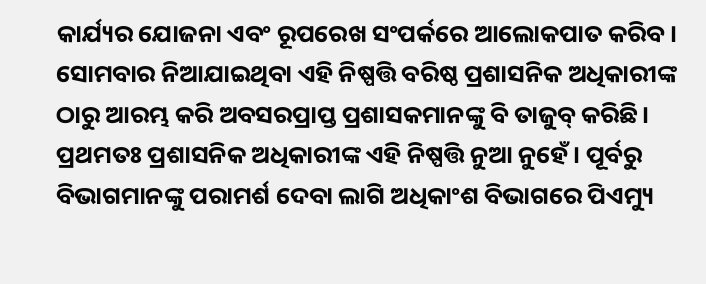କାର୍ଯ୍ୟର ଯୋଜନା ଏବଂ ରୂପରେଖ ସଂପର୍କରେ ଆଲୋକପାତ କରିବ।
ସୋମବାର ନିଆଯାଇଥିବା ଏହି ନିଷ୍ପତ୍ତି ବରିଷ୍ଠ ପ୍ରଶାସନିକ ଅଧିକାରୀଙ୍କ ଠାରୁ ଆରମ୍ଭ କରି ଅବସରପ୍ରାପ୍ତ ପ୍ରଶାସକମାନଙ୍କୁ ବି ତାଜୁବ୍ କରିଛି। ପ୍ରଥମତଃ ପ୍ରଶାସନିକ ଅଧିକାରୀଙ୍କ ଏହି ନିଷ୍ପତ୍ତି ନୁଆ ନୁହେଁ। ପୂର୍ବରୁ ବିଭାଗମାନଙ୍କୁ ପରାମର୍ଶ ଦେବା ଲାଗି ଅଧିକାଂଶ ବିଭାଗରେ ପିଏମ୍ୟୁ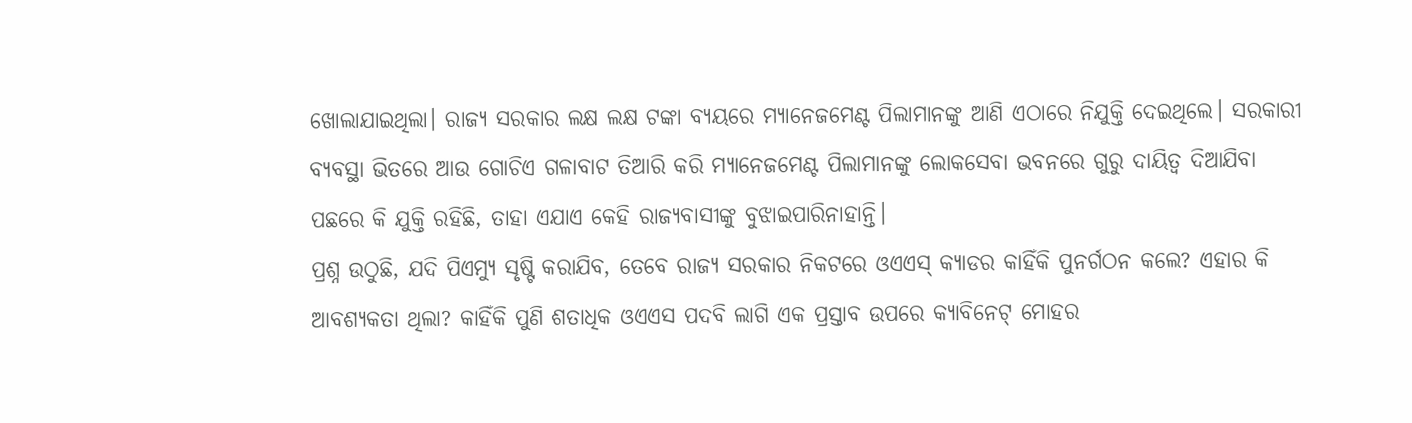ଖୋଲାଯାଇଥିଲା। ରାଜ୍ୟ ସରକାର ଲକ୍ଷ ଲକ୍ଷ ଟଙ୍କା ବ୍ୟୟରେ ମ୍ୟାନେଜମେଣ୍ଟ ପିଲାମାନଙ୍କୁ ଆଣି ଏଠାରେ ନିଯୁକ୍ତି ଦେଇଥିଲେ। ସରକାରୀ ବ୍ୟବସ୍ଥା ଭିତରେ ଆଉ ଗୋଚିଏ ଗଳାବାଟ ତିଆରି କରି ମ୍ୟାନେଜମେଣ୍ଟ ପିଲାମାନଙ୍କୁ ଲୋକସେବା ଭବନରେ ଗୁରୁ ଦାୟିତ୍ବ ଦିଆଯିବା ପଛରେ କି ଯୁକ୍ତି ରହିଛି, ତାହା ଏଯାଏ କେହି ରାଜ୍ୟବାସୀଙ୍କୁ ବୁଝାଇପାରିନାହାନ୍ତି।
ପ୍ରଶ୍ନ ଉଠୁଛି, ଯଦି ପିଏମ୍ୟୁ ସୃଷ୍ଟି କରାଯିବ, ତେବେ ରାଜ୍ୟ ସରକାର ନିକଟରେ ଓଏଏସ୍ କ୍ୟାଡର କାହିଁକି ପୁନର୍ଗଠନ କଲେ? ଏହାର କି ଆବଶ୍ୟକତା ଥିଲା? କାହିଁକି ପୁଣି ଶତାଧିକ ଓଏଏସ ପଦବି ଲାଗି ଏକ ପ୍ରସ୍ତାବ ଉପରେ କ୍ୟାବିନେଟ୍ ମୋହର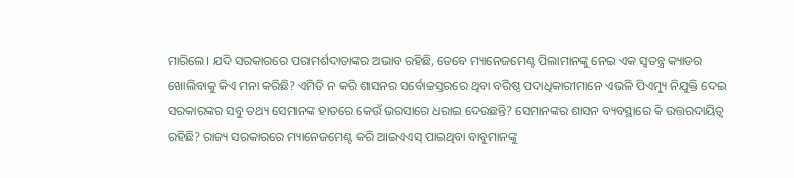ମାରିଲେ। ଯଦି ସରକାରରେ ପରାମର୍ଶଦାତାଙ୍କର ଅଭାବ ରହିଛି, ତେବେ ମ୍ୟାନେଜମେଣ୍ଟ ପିଲାମାନଙ୍କୁ ନେଇ ଏକ ସ୍ବତନ୍ତ୍ର କ୍ୟାଡର ଖୋଲିବାକୁ କିଏ ମନା କରିଛି? ଏମିତି ନ କରି ଶାସନର ସର୍ବୋଚ୍ଚସ୍ତରରେ ଥିବା ବରିଷ୍ଠ ପଦାଧିକାରୀମାନେ ଏଭଳି ପିଏମ୍ୟୁ ନିଯୁକ୍ତି ଦେଇ ସରକାରଙ୍କର ସବୁ ତଥ୍ୟ ସେମାନଙ୍କ ହାତରେ କେଉଁ ଭରସାରେ ଧରାଇ ଦେଉଛନ୍ତି? ସେମାନଙ୍କର ଶାସନ ବ୍ୟବସ୍ଥାରେ କି ଉତ୍ତରଦାୟିତ୍ବ ରହିଛି? ରାଜ୍ୟ ସରକାରରେ ମ୍ୟାନେଜମେଣ୍ଟ କରି ଆଇଏଏସ୍ ପାଇଥିବା ବାବୁମାନଙ୍କୁ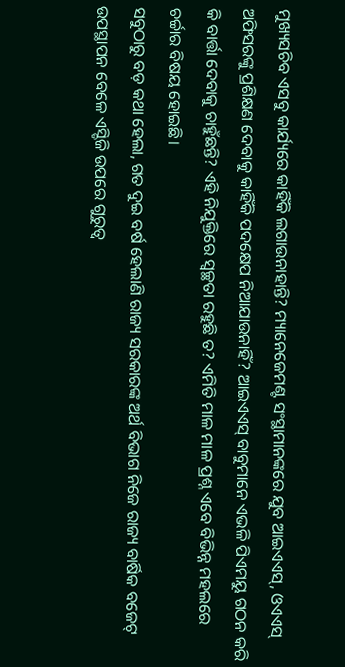ମୁଖ୍ୟସଚିବ ଏସବୁ କାର୍ଯ୍ୟରେ କାହିଁକି ଲଗାଉନାହାନ୍ତି? ମ୍ୟାନେଜେମଣ୍ଟ ସଂସ୍ଥାମାନଙ୍କରେ ଯୁବ ଆଇଏଏସ୍, ଓଏଏସ୍ ଅଫିସରଙ୍କୁ ପ୍ରଶିକ୍ଷଣ ଦେବାକୁ କାହିଁକି ପଦକ୍ଷେପ ନିଆଯାଉନାହିଁ? ଆଇଏଏସ୍ ବାବୁମାନେ ଏଭଳି ପିଏମୟୁ ଗଠନ କରି କି ବାର୍ତ୍ତା ଦେବାକୁ ଚାହୁଁଛନ୍ତି? ଏହି ନିଯୁକ୍ତିରେ ସ୍ବଚ୍ଛତା ରହୁଛି ତ? ଏମିତି ମାଳ ମାଳ ପ୍ରଶ୍ନ ଏବେ ବିଭିନ୍ନ ମହଲରେ ଚର୍ଚ୍ଚାର ବିଷୟ ହୋଇଛି।
ସବୁଠାରୁ ବଡ଼ କଥା ହେଲା, ଗତ ଦୁଇ ବର୍ଷ ହେଲାଣି ରାଜ୍ୟ ସରକାରଙ୍କ ଅର୍ଥ ବିଭାଗ ନିଜେ ରାଜ୍ୟ ବାର୍ଷିକ ବଜେଟ୍ ଉପସ୍ଥାପନ ବେଳେ ଏସ୍ଡିଜି ଉପରେ ଗୁରୁତ୍ବ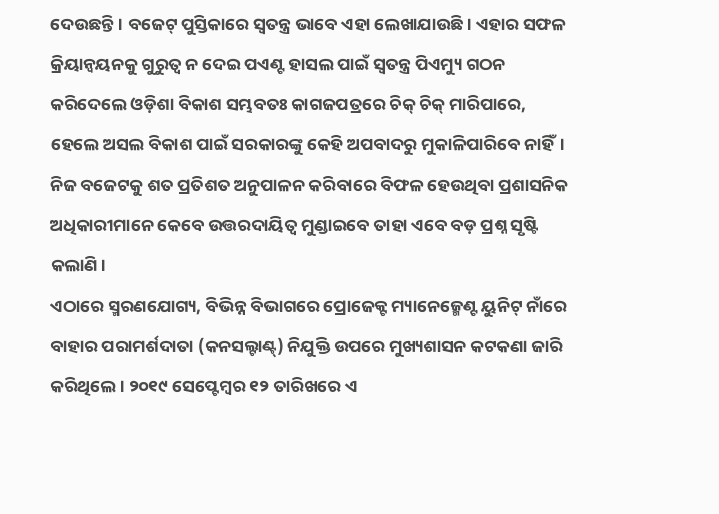ଦେଉଛନ୍ତି। ବଜେଟ୍ ପୁସ୍ତିକାରେ ସ୍ବତନ୍ତ୍ର ଭାବେ ଏହା ଲେଖାଯାଉଛି। ଏହାର ସଫଳ କ୍ରିୟାନ୍ବୟନକୁ ଗୁରୁତ୍ବ ନ ଦେଇ ପଏଣ୍ଟ ହାସଲ ପାଇଁ ସ୍ବତନ୍ତ୍ର ପିଏମ୍ୟୁ ଗଠନ କରିଦେଲେ ଓଡ଼ିଶା ବିକାଶ ସମ୍ଭବତଃ କାଗଜପତ୍ରରେ ଚିକ୍ ଚିକ୍ ମାରିପାରେ, ହେଲେ ଅସଲ ବିକାଶ ପାଇଁ ସରକାରଙ୍କୁ କେହି ଅପବାଦରୁ ମୁକାଳିପାରିବେ ନାହିଁ। ନିଜ ବଜେଟକୁ ଶତ ପ୍ରତିଶତ ଅନୁପାଳନ କରିବାରେ ବିଫଳ ହେଉଥିବା ପ୍ରଶାସନିକ ଅଧିକାରୀମାନେ କେବେ ଉତ୍ତରଦାୟିତ୍ବ ମୁଣ୍ଡାଇବେ ତାହା ଏବେ ବଡ଼ ପ୍ରଶ୍ନ ସୃଷ୍ଟି କଲାଣି।
ଏଠାରେ ସ୍ମରଣଯୋଗ୍ୟ, ବିଭିନ୍ନ ବିଭାଗରେ ପ୍ରୋଜେକ୍ଟ ମ୍ୟାନେଜ୍ମେଣ୍ଟ ୟୁନିଟ୍ ନାଁରେ ବାହାର ପରାମର୍ଶଦାତା (କନସଲ୍ଟାଣ୍ଟ୍) ନିଯୁକ୍ତି ଉପରେ ମୁଖ୍ୟଶାସନ କଟକଣା ଜାରି କରିଥିଲେ। ୨୦୧୯ ସେପ୍ଟେମ୍ବର ୧୨ ତାରିଖରେ ଏ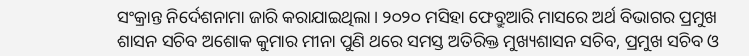ସଂକ୍ରାନ୍ତ ନିର୍ଦେଶନାମା ଜାରି କରାଯାଇଥିଲା। ୨୦୨୦ ମସିହା ଫେବ୍ରୁଆରି ମାସରେ ଅର୍ଥ ବିଭାଗର ପ୍ରମୁଖ ଶାସନ ସଚିବ ଅଶୋକ କୁମାର ମୀନା ପୁଣି ଥରେ ସମସ୍ତ ଅତିରିକ୍ତ ମୁଖ୍ୟଶାସନ ସଚିବ, ପ୍ରମୁଖ ସଚିବ ଓ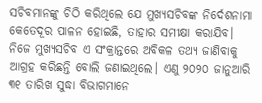ସଚିବମାନଙ୍କୁ ଚିଠି କରିଥିଲେ ଯେ ମୁଖ୍ୟସଚିବଙ୍କ ନିର୍ଦେଶନାମା କେତେଦୂର ପାଳନ ହୋଇଛି, ତାହାର ସମୀକ୍ଷା କରାଯିବ। ନିଜେ ମୁଖ୍ୟସଚିବ ଏ ସଂକ୍ରାନ୍ତରେ ଅବିକଳ ତଥ୍ୟ ଜାଣିବାକୁ ଆଗ୍ରହ କରିଛନ୍ତି ବୋଲି ଜଣାଇଥିଲେ। ଏଣୁ ୨୦୨୦ ଜାନୁଆରି ୩୧ ତାରିଖ ସୁଦ୍ଧା ବିଭାଗମାନେ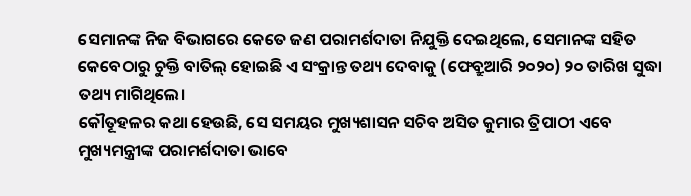ସେମାନଙ୍କ ନିଜ ବିଭାଗରେ କେତେ ଜଣ ପରାମର୍ଶଦାତା ନିଯୁକ୍ତି ଦେଇଥିଲେ, ସେମାନଙ୍କ ସହିତ କେବେଠାରୁ ଚୁକ୍ତି ବାତିଲ୍ ହୋଇଛି ଏ ସଂକ୍ରାନ୍ତ ତଥ୍ୟ ଦେବାକୁ (ଫେବ୍ରୁଆରି ୨୦୨୦) ୨୦ ତାରିଖ ସୁଦ୍ଧା ତଥ୍ୟ ମାଗିଥିଲେ।
କୌତୂହଳର କଥା ହେଉଛି, ସେ ସମୟର ମୁଖ୍ୟଶାସନ ସଚିବ ଅସିତ କୁମାର ତ୍ରିପାଠୀ ଏବେ ମୁଖ୍ୟମନ୍ତ୍ରୀଙ୍କ ପରାମର୍ଶଦାତା ଭାବେ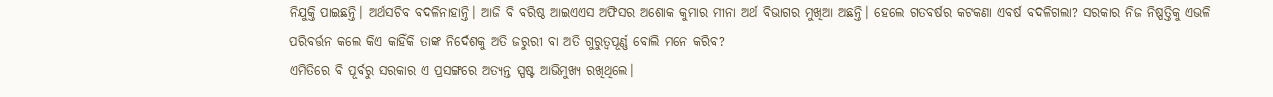ନିଯୁକ୍ତି ପାଇଛନ୍ତି। ଅର୍ଥସଚିବ ବଦଳିନାହାନ୍ତି। ଆଜି ବି ବରିଷ୍ଠ ଆଇଏଏସ ଅଫିସର ଅଶୋକ କୁମାର ମୀନା ଅର୍ଥ ବିଭାଗର ମୁଖିଆ ଅଛନ୍ତି। ହେଲେ ଗତବର୍ଷର କଟକଣା ଏବର୍ଷ ବଦଳିଗଲା? ସରକାର ନିଜ ନିଷ୍ପତ୍ତିକୁ ଏଭଳି ପରିବର୍ତ୍ତନ କଲେ କିଏ କାହିଁକି ତାଙ୍କ ନିର୍ଦେଶକୁ ଅତି ଜରୁରୀ ବା ଅତି ଗୁରୁତ୍ବପୂର୍ଣ୍ଣ ବୋଲି ମନେ କରିବ?
ଏମିତିରେ ବି ପୂର୍ବରୁ ସରକାର ଏ ପ୍ରସଙ୍ଗରେ ଅତ୍ୟନ୍ତ ସ୍ପଷ୍ଟ ଆଭିମୁଖ୍ୟ ରଖିଥିଲେ।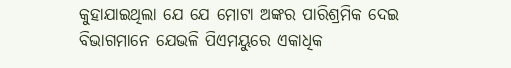କୁହାଯାଇଥିଲା ଯେ ଯେ ମୋଟା ଅଙ୍କର ପାରିଶ୍ରମିକ ଦେଇ ବିଭାଗମାନେ ଯେଭଳି ପିଏମୟୁରେ ଏକାଧିକ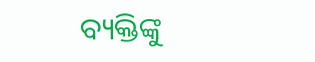ବ୍ୟକ୍ତିଙ୍କୁ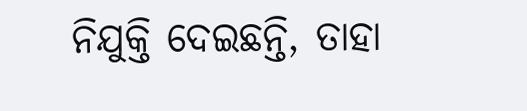ନିଯୁକ୍ତି ଦେଇଛନ୍ତି, ତାହା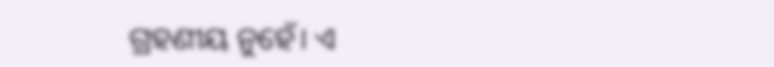ଗ୍ରହଣୀୟ ନୁହେଁ। ଏ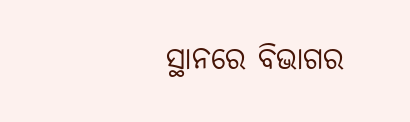ସ୍ଥାନରେ ବିଭାଗର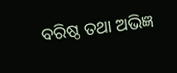ବରିଷ୍ଠ ତଥା ଅଭିଜ୍ଞ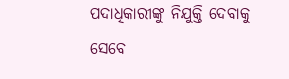ପଦାଧିକାରୀଙ୍କୁ ନିଯୁକ୍ତି ଦେବାକୁ ସେବେ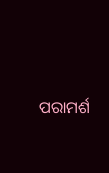ପରାମର୍ଶ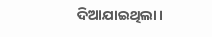ଦିଆଯାଇଥିଲା।